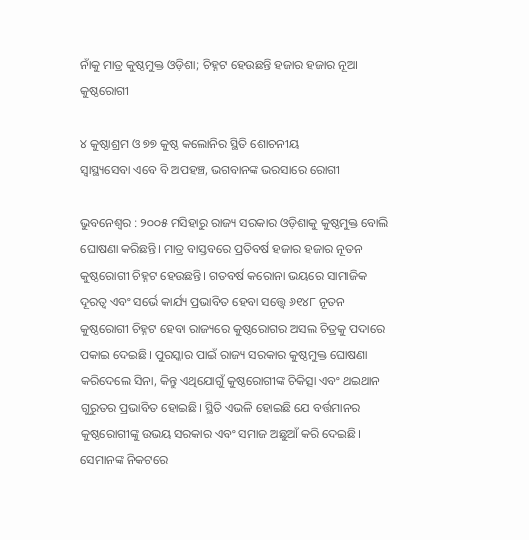ନାଁକୁ ମାତ୍ର କୁଷ୍ଠମୁକ୍ତ ଓଡ଼ିଶା; ଚିହ୍ନଟ ହେଉଛନ୍ତି ହଜାର ହଜାର ନୂଆ କୁଷ୍ଠରୋଗୀ

୪ କୁଷ୍ଠାଶ୍ରମ ଓ ୭୭ କୁଷ୍ଠ କଲୋନିର ସ୍ଥିତି ଶୋଚନୀୟ
ସ୍ବାସ୍ଥ୍ୟସେବା ଏବେ ବି ଅପହଞ୍ଚ, ଭଗବାନଙ୍କ ଭରସାରେ ରୋଗୀ

ଭୁବନେଶ୍ବର : ୨୦୦୫ ମସିହାରୁ ରାଜ୍ୟ ସରକାର ଓଡ଼ିଶାକୁ କୁଷ୍ଠମୁକ୍ତ ବୋଲି ଘୋଷଣା କରିଛନ୍ତି। ମାତ୍ର ବାସ୍ତବରେ ପ୍ରତିବର୍ଷ ହଜାର ହଜାର ନୂତନ କୁଷ୍ଠରୋଗୀ ଚିହ୍ନଟ ହେଉଛନ୍ତି। ଗତବର୍ଷ କରୋନା ଭୟରେ ସାମାଜିକ ଦୂରତ୍ବ ଏବଂ ସର୍ଭେ କାର୍ଯ୍ୟ ପ୍ରଭାବିତ ହେବା ସତ୍ତ୍ବେ ୬୧୪୮ ନୂତନ କୁଷ୍ଠରୋଗୀ ଚିହ୍ନଟ ହେବା ରାଜ୍ୟରେ କୁଷ୍ଠରୋଗର ଅସଲ ଚିତ୍ରକୁ ପଦାରେ ପକାଇ ଦେଇଛି। ପୁରସ୍କାର ପାଇଁ ରାଜ୍ୟ ସରକାର କୁଷ୍ଠମୁକ୍ତ ଘୋଷଣା କରିଦେଲେ ସିନା, କିନ୍ତୁ ଏଥିଯୋଗୁଁ କୁଷ୍ଠରୋଗୀଙ୍କ ଚିକିତ୍ସା ଏବଂ ଥଇଥାନ ଗୁରୁତର ପ୍ରଭାବିତ ହୋଇଛି। ସ୍ଥିତି ଏଭଳି ହୋଇଛି ଯେ ବର୍ତ୍ତମାନର କୁଷ୍ଠରୋଗୀଙ୍କୁ ଉଭୟ ସରକାର ଏବଂ ସମାଜ ଅଛୁଆଁ କରି ଦେଇଛି। ସେମାନଙ୍କ ନିକଟରେ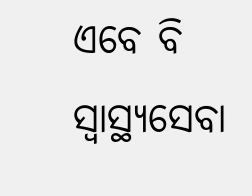ଏବେ ବି ସ୍ବାସ୍ଥ୍ୟସେବା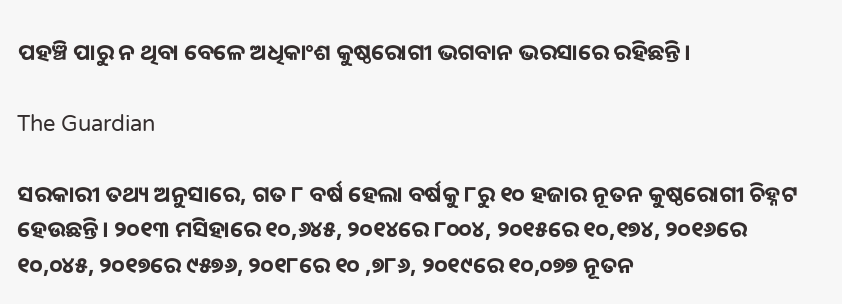ପହଞ୍ଚି ପାରୁ ନ ଥିବା ବେଳେ ଅଧିକାଂଶ କୁଷ୍ଠରୋଗୀ ଭଗବାନ ଭରସାରେ ରହିଛନ୍ତି।

The Guardian

ସରକାରୀ ତଥ୍ୟ ଅନୁସାରେ, ଗତ ୮ ବର୍ଷ ହେଲା ବର୍ଷକୁ ୮ରୁ ୧୦ ହଜାର ନୂତନ କୁଷ୍ଠରୋଗୀ ଚିହ୍ନଟ ହେଉଛନ୍ତି। ୨୦୧୩ ମସିହାରେ ୧୦,୬୪୫, ୨୦୧୪ରେ ୮୦୦୪, ୨୦୧୫ରେ ୧୦,୧୭୪, ୨୦୧୬ରେ ୧୦,୦୪୫, ୨୦୧୭ରେ ୯୫୭୬, ୨୦୧୮ରେ ୧୦ ,୭୮୬, ୨୦୧୯ରେ ୧୦,୦୭୭ ନୂତନ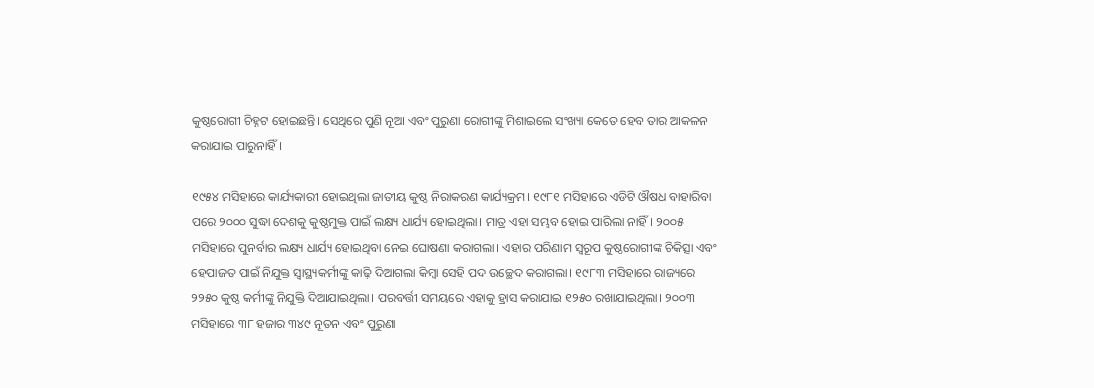କୁଷ୍ଠରୋଗୀ ଚିହ୍ନଟ ହୋଇଛନ୍ତି। ସେଥିରେ ପୁଣି ନୂଆ ଏବଂ ପୁରୁଣା ରୋଗୀଙ୍କୁ ମିଶାଇଲେ ସଂଖ୍ୟା କେତେ ହେବ ତାର ଆକଳନ କରାଯାଇ ପାରୁନାହିଁ।

୧୯୫୪ ମସିହାରେ କାର୍ଯ୍ୟକାରୀ ହୋଇଥିଲା ଜାତୀୟ କୁଷ୍ଠ ନିରାକରଣ କାର୍ଯ୍ୟକ୍ରମ। ୧୯୮୧ ମସିହାରେ ଏଡିଟି ଔଷଧ ବାହାରିବା ପରେ ୨୦୦୦ ସୁଦ୍ଧା ଦେଶକୁ କୁଷ୍ଠମୁକ୍ତ ପାଇଁ ଲକ୍ଷ୍ୟ ଧାର୍ଯ୍ୟ ହୋଇଥିଲା। ମାତ୍ର ଏହା ସମ୍ଭବ ହୋଇ ପାରିଲା ନାହିଁ। ୨୦୦୫ ମସିହାରେ ପୁନର୍ବାର ଲକ୍ଷ୍ୟ ଧାର୍ଯ୍ୟ ହୋଇଥିବା ନେଇ ଘୋଷଣା କରାଗଲା। ଏହାର ପରିଣାମ ସ୍ବରୂପ କୁଷ୍ଠରୋଗୀଙ୍କ ଚିକିତ୍ସା ଏବଂ ହେପାଜତ ପାଇଁ ନିଯୁକ୍ତ ସ୍ବାସ୍ଥ୍ୟକର୍ମୀଙ୍କୁ କାଢ଼ି ଦିଆଗଲା କିମ୍ବା ସେହି ପଦ ଉଚ୍ଛେଦ କରାଗଲା। ୧୯୮୩ ମସିହାରେ ରାଜ୍ୟରେ ୨୨୫୦ କୁଷ୍ଠ କର୍ମୀଙ୍କୁ ନିଯୁକ୍ତି ଦିଆଯାଇଥିଲା। ପରବର୍ତ୍ତୀ ସମୟରେ ଏହାକୁ ହ୍ରାସ କରାଯାଇ ୧୨୫୦ ରଖାଯାଇଥିଲା। ୨୦୦୩ ମସିହାରେ ୩୮ ହଜାର ୩୪୯ ନୂତନ ଏବଂ ପୁରୁଣା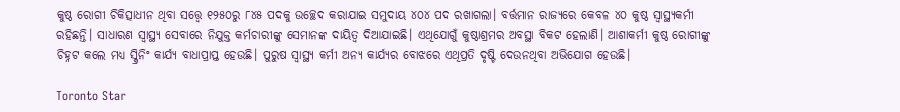କୁଷ୍ଠ ରୋଗୀ ଚିକିତ୍ସାଧୀନ ଥିବା ସତ୍ତ୍ବେ ୧୨୫୦ରୁ ୮୪୫ ପଦକୁ ଉଚ୍ଛେଦ କରାଯାଇ ସମୁଦାୟ ୪୦୪ ପଦ ରଖାଗଲା। ବର୍ତ୍ତମାନ ରାଜ୍ୟରେ କେବଳ ୪୦ କୁଷ୍ଠ ସ୍ବାସ୍ଥ୍ୟକର୍ମୀ ରହିଛନ୍ତି। ସାଧାରଣ ସ୍ବାସ୍ଥ୍ୟ ସେବାରେ ନିଯୁକ୍ତ କର୍ମଚାରୀଙ୍କୁ ସେମାନଙ୍କ ଦାୟିତ୍ବ ଦିଆଯାଇଛି। ଏଥିଯୋଗୁଁ କୁଷ୍ଠାଶ୍ରମର ଅବସ୍ଥା ବିକଟ ହେଲାଣି। ଆଶାକର୍ମୀ କୁଷ୍ଠ ରୋଗୀଙ୍କୁ ଚିହ୍ନଟ କଲେ ମଧ୍ୟ ସ୍କ୍ରିନିଂ କାର୍ଯ୍ୟ ବାଧାପ୍ରାପ୍ତ ହେଉଛି। ପୁରୁଷ ସ୍ବାସ୍ଥ୍ୟ କର୍ମୀ ଅନ୍ୟ କାର୍ଯ୍ୟର ବୋଝରେ ଏଥିପ୍ରତି ଦୃଷ୍ଟି ଦେଉନଥିବା ଅଭିଯୋଗ ହେଉଛି।

Toronto Star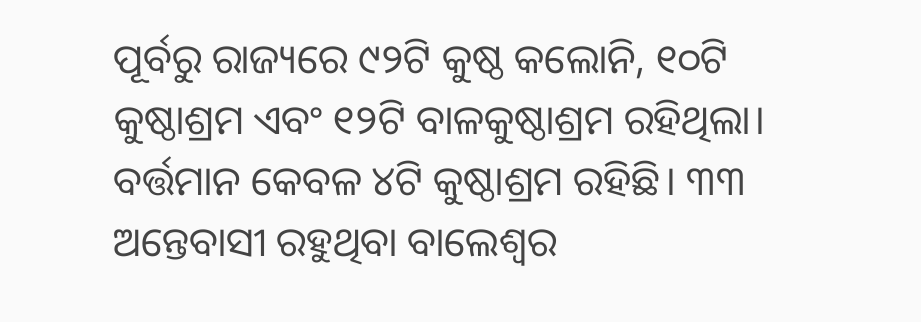ପୂର୍ବରୁ ରାଜ୍ୟରେ ୯୨ଟି କୁଷ୍ଠ କଲୋନି, ୧୦ଟି କୁଷ୍ଠାଶ୍ରମ ଏବଂ ୧୨ଟି ବାଳକୁଷ୍ଠାଶ୍ରମ ରହିଥିଲା। ବର୍ତ୍ତମାନ କେବଳ ୪ଟି କୁଷ୍ଠାଶ୍ରମ ରହିଛି। ୩୩ ଅନ୍ତେବାସୀ ରହୁଥିବା ବାଲେଶ୍ବର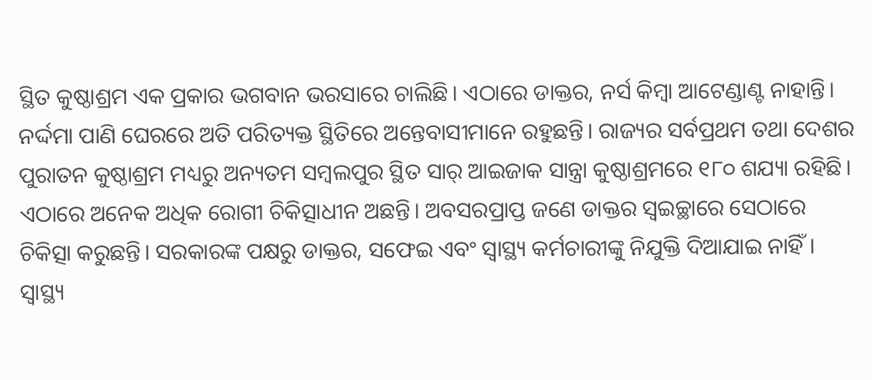ସ୍ଥିତ କୁଷ୍ଠାଶ୍ରମ ଏକ ପ୍ରକାର ଭଗବାନ ଭରସାରେ ଚାଲିଛି। ଏଠାରେ ଡାକ୍ତର, ନର୍ସ କିମ୍ବା ଆଟେଣ୍ଡାଣ୍ଟ ନାହାନ୍ତି। ନର୍ଦ୍ଦମା ପାଣି ଘେରରେ ଅତି ପରିତ୍ୟକ୍ତ ସ୍ଥିତିରେ ଅନ୍ତେବାସୀମାନେ ରହୁଛନ୍ତି। ରାଜ୍ୟର ସର୍ବପ୍ରଥମ ତଥା ଦେଶର ପୁରାତନ କୁଷ୍ଠାଶ୍ରମ ମଧ୍ୟରୁ ଅନ୍ୟତମ ସମ୍ବଲପୁର ସ୍ଥିତ ସାର୍‌ ଆଇଜାକ ସାନ୍ତ୍ରା କୁଷ୍ଠାଶ୍ରମରେ ୧୮୦ ଶଯ୍ୟା ରହିଛି। ଏଠାରେ ଅନେକ ଅଧିକ ରୋଗୀ ଚିକିତ୍ସାଧୀନ ଅଛନ୍ତି। ଅବସରପ୍ରାପ୍ତ ଜଣେ ଡାକ୍ତର ସ୍ବଇଚ୍ଛାରେ ସେଠାରେ ଚିକିତ୍ସା କରୁଛନ୍ତି। ସରକାରଙ୍କ ପକ୍ଷରୁ ଡାକ୍ତର, ସଫେଇ ଏବଂ ସ୍ବାସ୍ଥ୍ୟ କର୍ମଚାରୀଙ୍କୁ ନିଯୁକ୍ତି ଦିଆଯାଇ ନାହିଁ। ସ୍ବାସ୍ଥ୍ୟ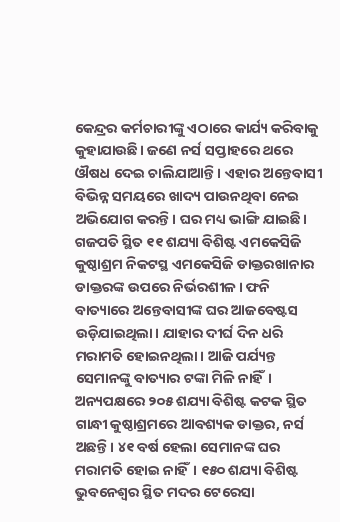କେନ୍ଦ୍ରର କର୍ମଚାରୀଙ୍କୁ ଏଠାରେ କାର୍ଯ୍ୟ କରିବାକୁ କୁହାଯାଉଛି। ଜଣେ ନର୍ସ ସପ୍ତାହରେ ଥରେ ଔଷଧ ଦେଇ ଚାଲିଯାଆନ୍ତି। ଏହାର ଅନ୍ତେବାସୀ ବିଭିନ୍ନ ସମୟରେ ଖାଦ୍ୟ ପାଉନଥିବା ନେଇ ଅଭିଯୋଗ କରନ୍ତି। ଘର ମଧ୍ୟ ଭାଙ୍ଗି ଯାଇଛି। ଗଜପତି ସ୍ଥିତ ୧୧ ଶଯ୍ୟା ବିଶିଷ୍ଟ ଏମକେସିଜି କୁଷ୍ଠାଶ୍ରମ ନିକଟସ୍ଥ ଏମକେସିଜି ଡାକ୍ତରଖାନାର ଡାକ୍ତରଙ୍କ ଉପରେ ନିର୍ଭରଶୀଳ। ଫନି ବାତ୍ୟାରେ ଅନ୍ତେବାସୀଙ୍କ ଘର ଆଜବେଷ୍ଟସ ଉଡ଼ିଯାଇଥିଲା। ଯାହାର ଦୀର୍ଘ ଦିନ ଧରି ମରାମତି ହୋଇନଥିଲା। ଆଜି ପର୍ଯ୍ୟନ୍ତ ସେମାନଙ୍କୁ ବାତ୍ୟାର ଟଙ୍କା ମିଳି ନାହିଁ। ଅନ୍ୟପକ୍ଷରେ ୨୦୫ ଶଯ୍ୟା ବିଶିଷ୍ଟ କଟକ ସ୍ଥିତ ଗାନ୍ଧୀ କୁଷ୍ଠାଶ୍ରମରେ ଆବଶ୍ୟକ ଡାକ୍ତର, ନର୍ସ ଅଛନ୍ତି। ୪୧ ବର୍ଷ ହେଲା ସେମାନଙ୍କ ଘର ମରାମତି ହୋଇ ନାହିଁ। ୧୫୦ ଶଯ୍ୟା ବିଶିଷ୍ଟ ଭୁବନେଶ୍ବର ସ୍ଥିତ ମଦର ଟେରେସା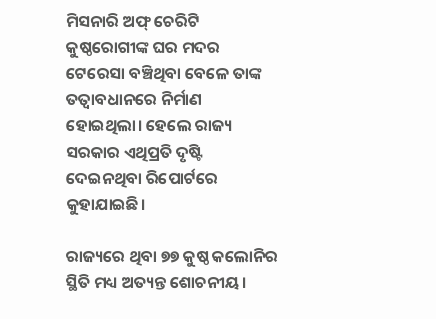ମିସନାରି ଅଫ୍‌ ଚେରିଟି କୁଷ୍ଠରୋଗୀଙ୍କ ଘର ମଦର ଟେରେସା ବଞ୍ଚିଥିବା ବେଳେ ତାଙ୍କ ତତ୍ବାବଧାନରେ ନିର୍ମାଣ ହୋଇଥିଲା। ହେଲେ ରାଜ୍ୟ ସରକାର ଏଥିପ୍ରତି ଦୃଷ୍ଟି ଦେଇନଥିବା ରିପୋର୍ଟରେ କୁହାଯାଇଛି।

ରାଜ୍ୟରେ ଥିବା ୭୭ କୁଷ୍ଠ କଲୋନିର ସ୍ଥିତି ମଧ୍ୟ ଅତ୍ୟନ୍ତ ଶୋଚନୀୟ।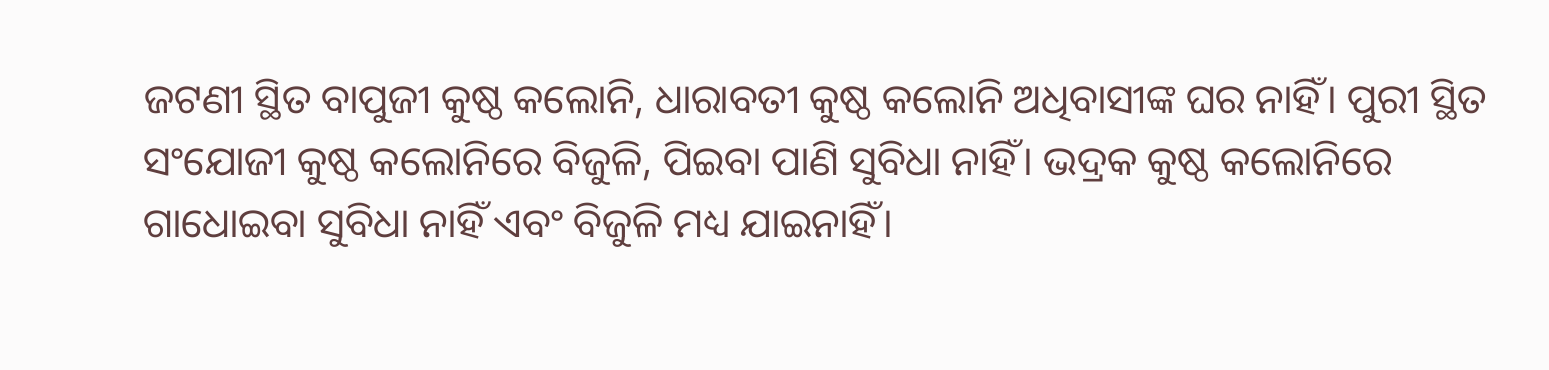ଜଟଣୀ ସ୍ଥିତ ବାପୁଜୀ କୁଷ୍ଠ କଲୋନି, ଧାରାବତୀ କୁଷ୍ଠ କଲୋନି ଅଧିବାସୀଙ୍କ ଘର ନାହିଁ। ପୁରୀ ସ୍ଥିତ ସଂଯୋଜୀ କୁଷ୍ଠ କଲୋନିରେ ବିଜୁଳି, ପିଇବା ପାଣି ସୁବିଧା ନାହିଁ। ଭଦ୍ରକ କୁଷ୍ଠ କଲୋନିରେ ଗାଧୋଇବା ସୁବିଧା ନାହିଁ ଏବଂ ବିଜୁଳି ମଧ୍ୟ ଯାଇନାହିଁ।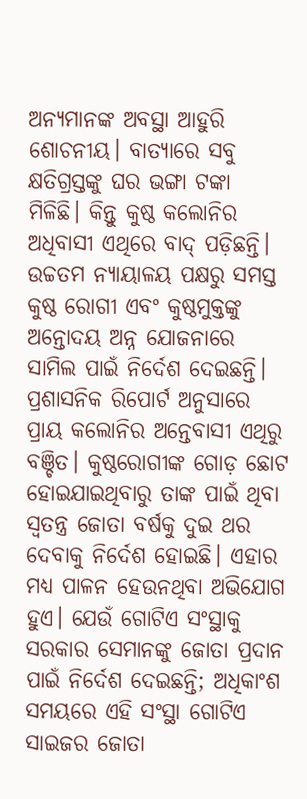ଅନ୍ୟମାନଙ୍କ ଅବସ୍ଥା ଆହୁରି ଶୋଚନୀୟ। ବାତ୍ୟାରେ ସବୁ କ୍ଷତିଗ୍ରସ୍ତଙ୍କୁ ଘର ଭଙ୍ଗା ଟଙ୍କା ମିଳିଛି। କିନ୍ତୁ କୁଷ୍ଠ କଲୋନିର ଅଧିବାସୀ ଏଥିରେ ବାଦ୍‌ ପଡ଼ିଛନ୍ତି। ଉଚ୍ଚତମ ନ୍ୟାୟାଳୟ ପକ୍ଷରୁ ସମସ୍ତ କୁଷ୍ଠ ରୋଗୀ ଏବଂ କୁଷ୍ଠମୁକ୍ତଙ୍କୁ ଅନ୍ତୋଦୟ ଅନ୍ନ ଯୋଜନାରେ ସାମିଲ ପାଇଁ ନିର୍ଦେଶ ଦେଇଛନ୍ତି। ପ୍ରଶାସନିକ ରିପୋର୍ଟ ଅନୁସାରେ ପ୍ରାୟ କଲୋନିର ଅନ୍ତେବାସୀ ଏଥିରୁ ବଞ୍ଚିତ। କୁଷ୍ଠରୋଗୀଙ୍କ ଗୋଡ଼ ଛୋଟ ହୋଇଯାଇଥିବାରୁ ତାଙ୍କ ପାଇଁ ଥିବା ସ୍ବତନ୍ତ୍ର ଜୋତା ବର୍ଷକୁ ଦୁଇ ଥର ଦେବାକୁ ନିର୍ଦେଶ ହୋଇଛି। ଏହାର ମଧ୍ୟ ପାଳନ ହେଉନଥିବା ଅଭିଯୋଗ ହୁଏ। ଯେଉଁ ଗୋଟିଏ ସଂସ୍ଥାକୁ ସରକାର ସେମାନଙ୍କୁ ଜୋତା ପ୍ରଦାନ ପାଇଁ ନିର୍ଦେଶ ଦେଇଛନ୍ତି; ଅଧିକାଂଶ ସମୟରେ ଏହି ସଂସ୍ଥା ଗୋଟିଏ ସାଇଜର ଜୋତା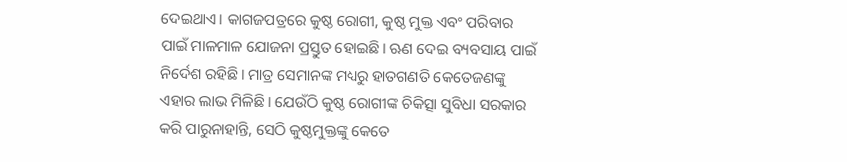ଦେଇଥାଏ। କାଗଜପତ୍ରରେ କୁଷ୍ଠ ରୋଗୀ, କୁଷ୍ଠ ମୁକ୍ତ ଏବଂ ପରିବାର ପାଇଁ ମାଳମାଳ ଯୋଜନା ପ୍ରସ୍ତୁତ ହୋଇଛି। ଋଣ ଦେଇ ବ୍ୟବସାୟ ପାଇଁ ନିର୍ଦେଶ ରହିଛି। ମାତ୍ର ସେମାନଙ୍କ ମଧ୍ୟରୁ ହାତଗଣତି କେତେଜଣଙ୍କୁ ଏହାର ଲାଭ ମିଳିଛି। ଯେଉଁଠି କୁଷ୍ଠ ରୋଗୀଙ୍କ ଚିକିତ୍ସା ସୁବିଧା ସରକାର କରି ପାରୁନାହାନ୍ତି, ସେଠି କୁଷ୍ଠମୁକ୍ତଙ୍କୁ କେତେ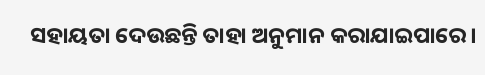ସହାୟତା ଦେଉଛନ୍ତି ତାହା ଅନୁମାନ କରାଯାଇପାରେ।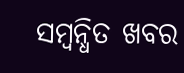ସମ୍ବନ୍ଧିତ ଖବର